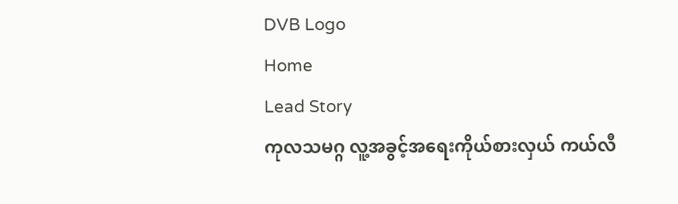DVB Logo
Home
Lead Story
ကုလသမဂ္ဂ လူ့အခွင့်အရေးကိုယ်စားလှယ် ကယ်လီ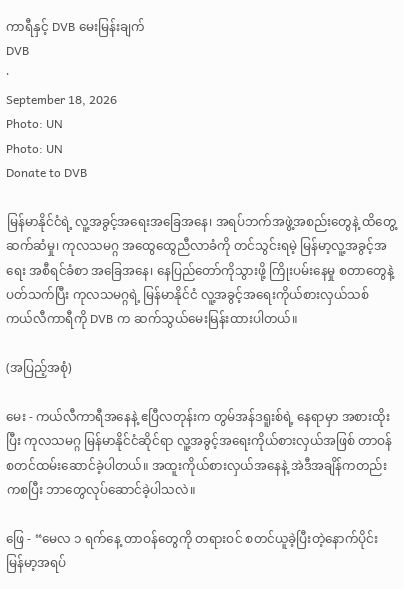ကာရီနှင့် DVB မေးမြန်းချက်
DVB
·
September 18, 2026
Photo: UN
Photo: UN
Donate to DVB

မြန်မာနိုင်ငံရဲ့ လူ့အခွင့်အရေးအခြေအနေ၊ အရပ်ဘက်အဖွဲ့အစည်းတွေနဲ့ ထိတွေ့ဆက်ဆံမှု၊ ကုလသမဂ္ဂ အထွေထွေညီလာခံကို တင်သွင်းရမဲ့ မြန်မာ့လူ့အခွင့်အရေး အစီရင်ခံစာ အခြေအနေ၊ နေပြည်တော်ကိုသွားဖို့ ကြိုးပမ်းနေမှု စတာတွေနဲ့ ပတ်သက်ပြီး ကုလသမဂ္ဂရဲ့ မြန်မာနိုင်ငံ လူ့အခွင့်အရေးကိုယ်စားလှယ်သစ် ကယ်လီကာရီကို DVB က ဆက်သွယ်မေးမြန်းထားပါတယ်။

(အပြည့်အစုံ)

မေး - ကယ်လီကာရီအနေနဲ့ ဧပြီလတုန်းက တွမ်အန်ဒရူးစ်ရဲ့ နေရာမှာ အစားထိုးပြီး ကုလသမဂ္ဂ မြန်မာနိုင်ငံဆိုင်ရာ လူ့အခွင့်အရေးကိုယ်စားလှယ်အဖြစ် တာဝန်စတင်ထမ်းဆောင်ခဲ့ပါတယ်။ အထူးကိုယ်စားလှယ်အနေနဲ့ အဲဒီအချိန်ကတည်းကစပြီး ဘာတွေလုပ်ဆောင်ခဲ့ပါသလဲ။

ဖြေ - “မေလ ၁ ရက်နေ့ တာဝန်တွေကို တရားဝင် စတင်ယူခဲ့ပြီးတဲ့နောက်ပိုင်း မြန်မာ့အရပ်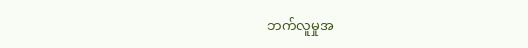ဘက်လူမှုအ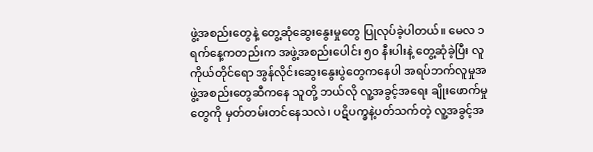ဖွဲ့အစည်းတွေနဲ့ တွေ့ဆုံဆွေးနွေးမှုတွေ ပြုလုပ်ခဲ့ပါတယ်။ မေလ ၁ ရက်နေ့ကတည်းက အဖွဲ့အစည်းပေါင်း ၅၀ နီးပါးနဲ့ တွေ့ဆုံခဲ့ပြီး လူကိုယ်တိုင်ရော အွန်လိုင်းဆွေးနွေးပွဲတွေကနေပါ အရပ်ဘက်လူမှုအဖွဲ့အစည်းတွေဆီကနေ သူတို့ ဘယ်လို လူ့အခွင့်အရေး ချိုးဖောက်မှုတွေကို မှတ်တမ်းတင်နေသလဲ၊ ပဋိပက္ခနဲ့ပတ်သက်တဲ့ လူ့အခွင့်အ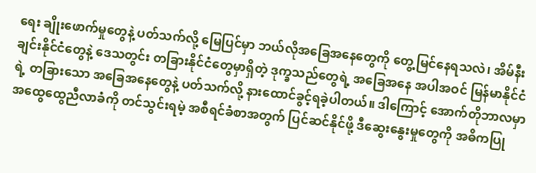ရေး ချိုးဖောက်မှုတွေနဲ့ ပတ်သက်လို့ မြေပြင်မှာ ဘယ်လိုအခြေအနေတွေကို တွေ့မြင်နေရသလဲ၊ အိမ်နီးချင်းနိုင်ငံတွေနဲ့ ဒေသတွင်း တခြားနိုင်ငံတွေမှာရှိတဲ့ ဒုက္ခသည်တွေရဲ့ အခြေအနေ အပါအဝင် မြန်မာနိုင်ငံရဲ့ တခြားသော အခြေအနေတွေနဲ့ ပတ်သက်လို့ နားထောင်ခွင့်ရခဲ့ပါတယ်။ ဒါကြောင့် အောက်တိုဘာလမှာ အထွေထွေညီလာခံကို တင်သွင်းရမဲ့ အစီရင်ခံစာအတွက် ပြင်ဆင်နိုင်ဖို့ ဒီဆွေးနွေးမှုတွေကို အဓိကပြု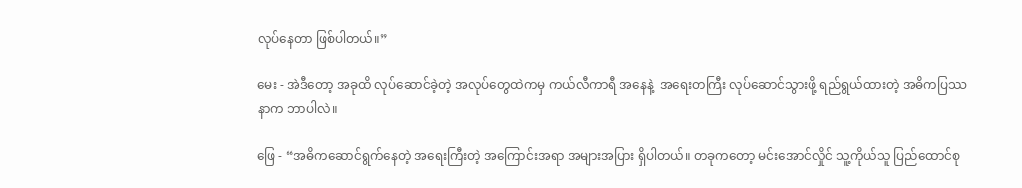လုပ်နေတာ ဖြစ်ပါတယ်။”

မေး - အဲဒီတော့ အခုထိ လုပ်ဆောင်ခဲ့တဲ့ အလုပ်တွေထဲကမှ ကယ်လီကာရီ အနေနဲ့  အရေးတကြီး လုပ်ဆောင်သွားဖို့ ရည်ရွယ်ထားတဲ့ အဓိကပြဿနာက ဘာပါလဲ။

ဖြေ - “အဓိကဆောင်ရွက်နေတဲ့ အရေးကြီးတဲ့ အကြောင်းအရာ အများအပြား ရှိပါတယ်။ တခုကတော့ မင်းအောင်လှိုင် သူ့ကိုယ်သူ ပြည်ထောင်စု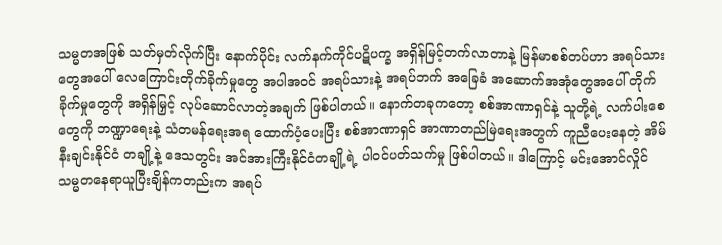သမ္မတအဖြစ် သတ်မှတ်လိုက်ပြီး နောက်ပိုင်း လက်နက်ကိုင်ပဋိပက္ခ အရှိန်မြင့်တက်လာတာနဲ့ မြန်မာစစ်တပ်ဟာ အရပ်သားတွေအပေါ် လေကြောင်းတိုက်ခိုက်မှုတွေ အပါအဝင် အရပ်သားနဲ့ အရပ်ဘက် အခြေခံ အဆောက်အအုံတွေအပေါ် တိုက်ခိုက်မှုတွေကို အရှိန်မြှင့် လုပ်ဆောင်လာတဲ့အချက် ဖြစ်ပါတယ်။ နောက်တခုကတော့ စစ်အာဏာရှင်နဲ့ သူတို့ရဲ့ လက်ပါးစေတွေကို ဘဏ္ဍာရေးနဲ့ သံတမန်ရေးအရ ထောက်ပံ့ပေးပြီး စစ်အာဏာရှင် အာဏာတည်မြဲရေးအတွက် ကူညီပေးနေတဲ့ အိမ်နီးချင်းနိုင်ငံ တချို့နဲ့ ဒေသတွင်း အင်အားကြီးနိုင်ငံတချို့ရဲ့ ပါဝင်ပတ်သက်မှု ဖြစ်ပါတယ်။ ဒါကြောင့် မင်းအောင်လှိုင် သမ္မတနေရာယူပြီးချိန်ကတည်းက အရပ်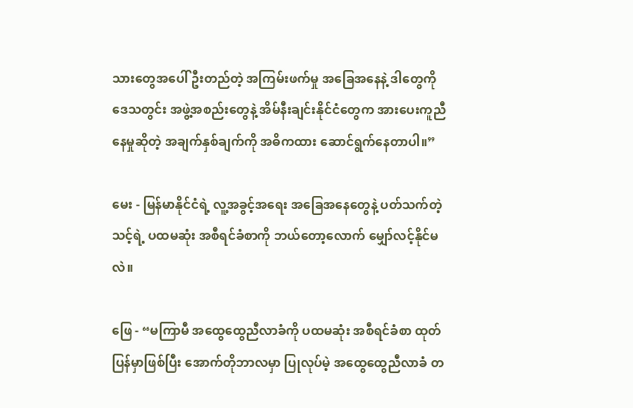သားတွေအပေါ် ဦးတည်တဲ့ အကြမ်းဖက်မှု အခြေအနေနဲ့ ဒါတွေကို ဒေသတွင်း အဖွဲ့အစည်းတွေနဲ့ အိမ်နီးချင်းနိုင်ငံတွေက အားပေးကူညီနေမှုဆိုတဲ့ အချက်နှစ်ချက်ကို အဓိကထား ဆောင်ရွက်နေတာပါ။”

မေး - မြန်မာနိုင်ငံရဲ့ လူ့အခွင့်အရေး အခြေအနေတွေနဲ့ ပတ်သက်တဲ့ သင့်ရဲ့ ပထမဆုံး အစီရင်ခံစာကို ဘယ်တော့လောက် မျှော်လင့်နိုင်မလဲ။

ဖြေ - “မကြာမီ အထွေထွေညီလာခံကို ပထမဆုံး အစီရင်ခံစာ ထုတ်ပြန်မှာဖြစ်ပြီး အောက်တိုဘာလမှာ ပြုလုပ်မဲ့ အထွေထွေညီလာခံ တ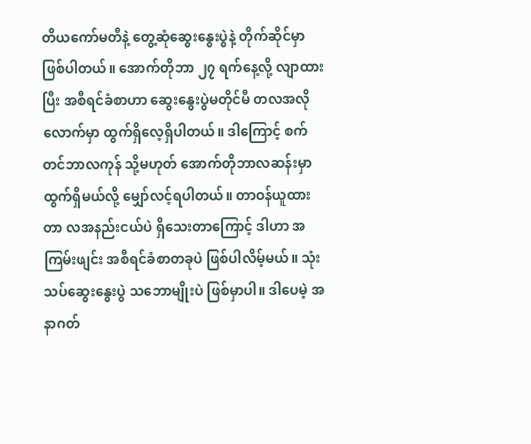တိယကော်မတီနဲ့ တွေ့ဆုံဆွေးနွေးပွဲနဲ့ တိုက်ဆိုင်မှာ ဖြစ်ပါတယ်။ အောက်တိုဘာ ၂၇ ရက်နေ့လို့ လျာထားပြီး အစီရင်ခံစာဟာ ဆွေးနွေးပွဲမတိုင်မီ တလအလိုလောက်မှာ ထွက်ရှိလေ့ရှိပါတယ်။ ဒါကြောင့် စက်တင်ဘာလကုန် သို့မဟုတ် အောက်တိုဘာလဆန်းမှာ ထွက်ရှိမယ်လို့ မျှော်လင့်ရပါတယ်။ တာဝန်ယူထားတာ လအနည်းငယ်ပဲ ရှိသေးတာကြောင့် ဒါဟာ အကြမ်းဖျင်း အစီရင်ခံစာတခုပဲ ဖြစ်ပါလိမ့်မယ်။ သုံးသပ်ဆွေးနွေးပွဲ သဘောမျိုးပဲ ဖြစ်မှာပါ။ ဒါပေမဲ့ အနာဂတ်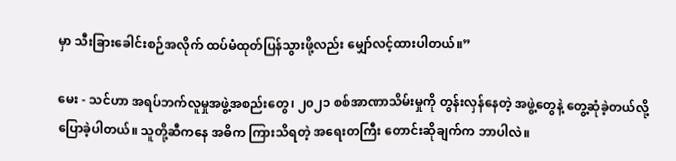မှာ သီးခြားခေါင်းစဉ်အလိုက် ထပ်မံထုတ်ပြန်သွားဖို့လည်း မျှော်လင့်ထားပါတယ်။”

မေး - သင်ဟာ အရပ်ဘက်လူမှုအဖွဲ့အစည်းတွေ၊ ၂၀၂၁ စစ်အာဏာသိမ်းမှုကို တွန်းလှန်နေတဲ့ အဖွဲ့တွေနဲ့ တွေ့ဆုံခဲ့တယ်လို့ ပြောခဲ့ပါတယ်။ သူတို့ဆီကနေ အဓိက ကြားသိရတဲ့ အရေးတကြီး တောင်းဆိုချက်က ဘာပါလဲ။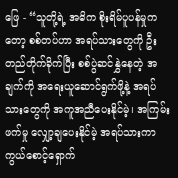ဖြေ - “သူတို့ရဲ့ အဓိက စိုးရိမ်ပူပန်မှုကတော့ စစ်တပ်ဟာ အရပ်သားတွေကို ဦးတည်တိုက်ခိုက်ပြီး စစ်ပွဲဆင်နွှဲနေတဲ့ အချက်ကို အရေးယူဆောင်ရွက်ဖို့နဲ့ အရပ်သားတွေကို အကူအညီပေးနိုင်မဲ့၊ အကြမ်းဖက်မှု လျှော့ချပေးနိုင်မဲ့ အရပ်သားကာကွယ်စောင့်ရှောက်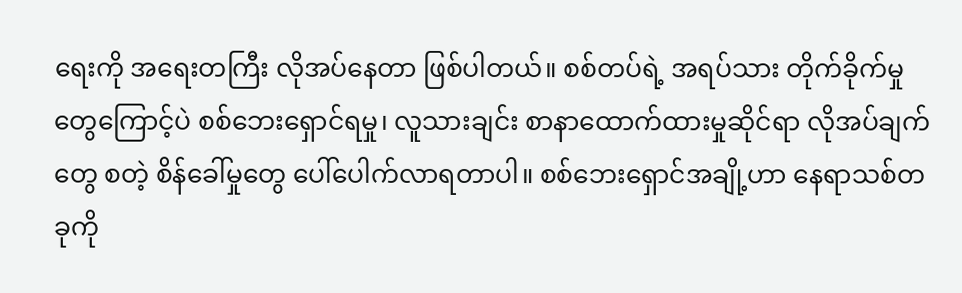ရေးကို အရေးတကြီး လိုအပ်နေတာ ဖြစ်ပါတယ်။ စစ်တပ်ရဲ့ အရပ်သား တိုက်ခိုက်မှုတွေကြောင့်ပဲ စစ်ဘေးရှောင်ရမှု၊ လူသားချင်း စာနာထောက်ထားမှုဆိုင်ရာ လိုအပ်ချက်တွေ စတဲ့ စိန်ခေါ်မှုတွေ ပေါ်ပေါက်လာရတာပါ။ စစ်ဘေးရှောင်အချို့ဟာ နေရာသစ်တခုကို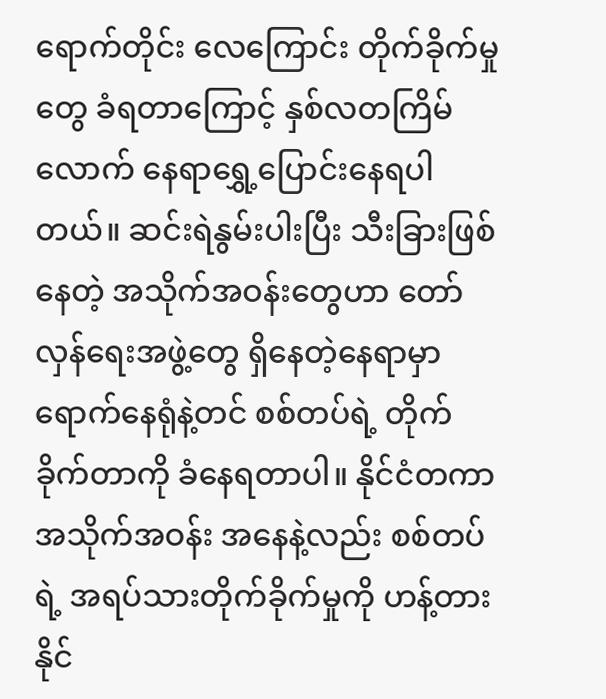ရောက်တိုင်း လေကြောင်း တိုက်ခိုက်မှုတွေ ခံရတာကြောင့် နှစ်လတကြိမ်လောက် နေရာရွှေ့ပြောင်းနေရပါတယ်။ ဆင်းရဲနွမ်းပါးပြီး သီးခြားဖြစ်နေတဲ့ အသိုက်အဝန်းတွေဟာ တော်လှန်ရေးအဖွဲ့တွေ ရှိနေတဲ့နေရာမှာ ရောက်နေရုံနဲ့တင် စစ်တပ်ရဲ့ တိုက်ခိုက်တာကို ခံနေရတာပါ။ နိုင်ငံတကာ အသိုက်အဝန်း အနေနဲ့လည်း စစ်တပ်ရဲ့ အရပ်သားတိုက်ခိုက်မှုကို ဟန့်တားနိုင်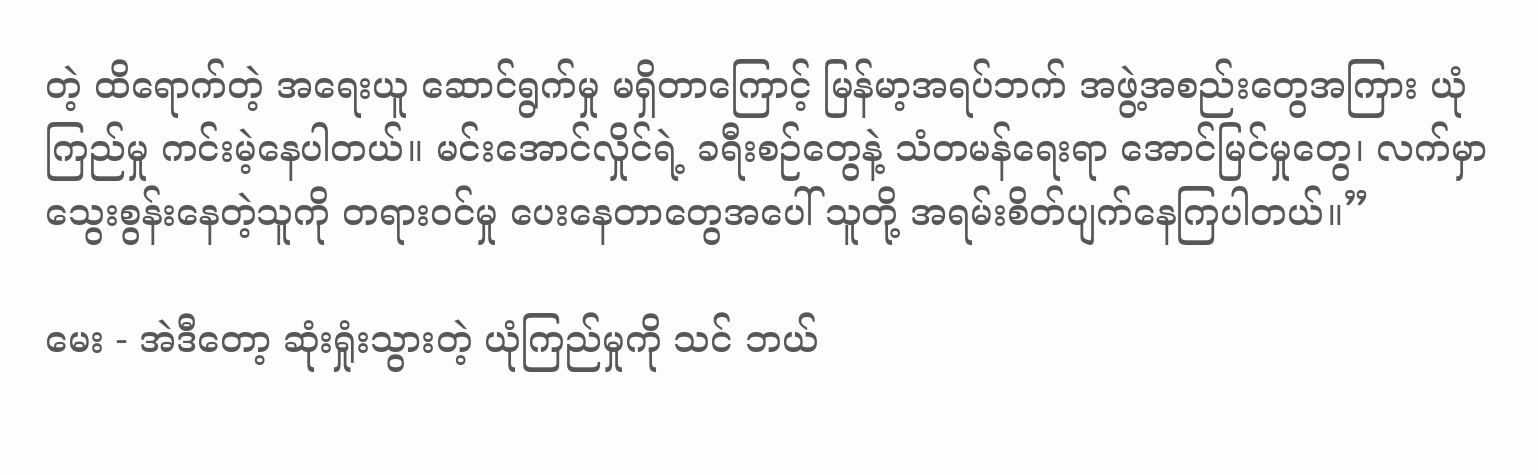တဲ့ ထိရောက်တဲ့ အရေးယူ ဆောင်ရွက်မှု မရှိတာကြောင့် မြန်မာ့အရပ်ဘက် အဖွဲ့အစည်းတွေအကြား ယုံကြည်မှု ကင်းမဲ့နေပါတယ်။ မင်းအောင်လှိုင်ရဲ့ ခရီးစဉ်တွေနဲ့ သံတမန်ရေးရာ အောင်မြင်မှုတွေ၊ လက်မှာ သွေးစွန်းနေတဲ့သူကို တရားဝင်မှု ပေးနေတာတွေအပေါ် သူတို့ အရမ်းစိတ်ပျက်နေကြပါတယ်။”

မေး - အဲဒီတော့ ဆုံးရှုံးသွားတဲ့ ယုံကြည်မှုကို သင် ဘယ်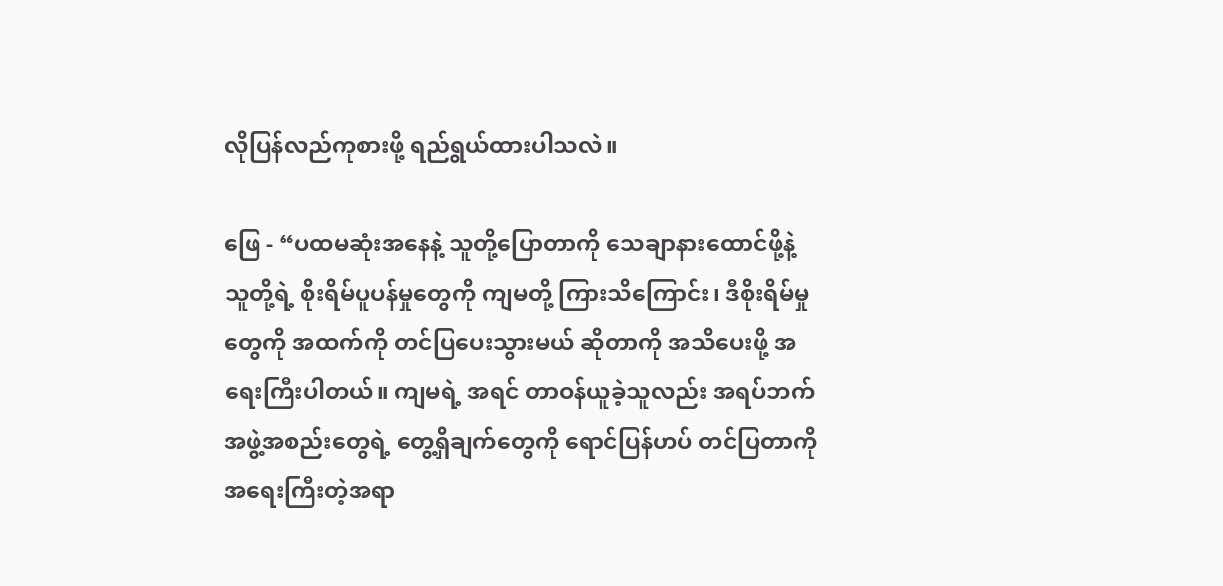လိုပြန်လည်ကုစားဖို့ ရည်ရွယ်ထားပါသလဲ။

ဖြေ - “ပထမဆုံးအနေနဲ့ သူတို့ပြောတာကို သေချာနားထောင်ဖို့နဲ့ သူတို့ရဲ့ စိုးရိမ်ပူပန်မှုတွေကို ကျမတို့ ကြားသိကြောင်း၊ ဒီစိုးရိမ်မှုတွေကို အထက်ကို တင်ပြပေးသွားမယ် ဆိုတာကို အသိပေးဖို့ အရေးကြီးပါတယ်။ ကျမရဲ့ အရင် တာဝန်ယူခဲ့သူလည်း အရပ်ဘက် အဖွဲ့အစည်းတွေရဲ့ တွေ့ရှိချက်တွေကို ရောင်ပြန်ဟပ် တင်ပြတာကို အရေးကြီးတဲ့အရာ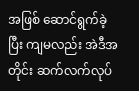အဖြစ် ဆောင်ရွက်ခဲ့ပြီး ကျမလည်း အဲဒီအတိုင်း ဆက်လက်လုပ်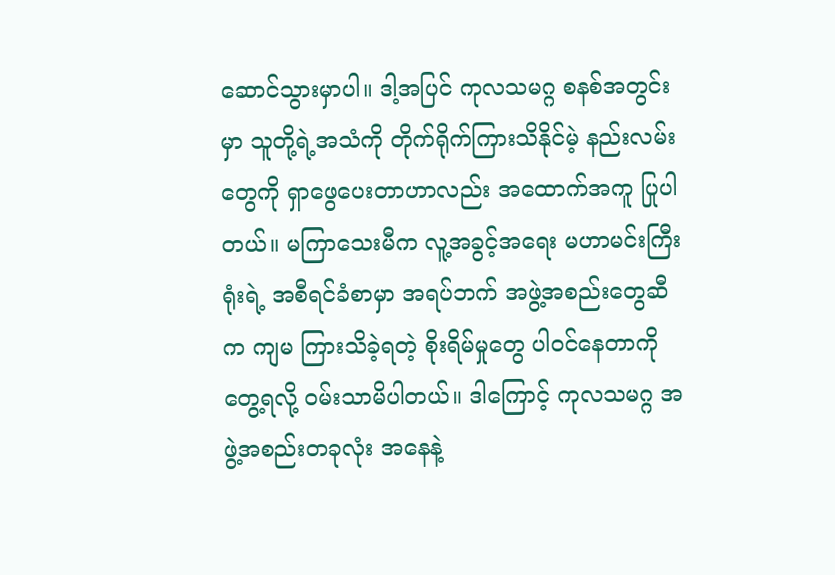ဆောင်သွားမှာပါ။ ဒါ့အပြင် ကုလသမဂ္ဂ စနစ်အတွင်းမှာ သူတို့ရဲ့အသံကို တိုက်ရိုက်ကြားသိနိုင်မဲ့ နည်းလမ်းတွေကို ရှာဖွေပေးတာဟာလည်း အထောက်အကူ ပြုပါတယ်။ မကြာသေးမီက လူ့အခွင့်အရေး မဟာမင်းကြီးရုံးရဲ့ အစီရင်ခံစာမှာ အရပ်ဘက် အဖွဲ့အစည်းတွေဆီက ကျမ ကြားသိခဲ့ရတဲ့ စိုးရိမ်မှုတွေ ပါဝင်နေတာကို တွေ့ရလို့ ဝမ်းသာမိပါတယ်။ ဒါကြောင့် ကုလသမဂ္ဂ အဖွဲ့အစည်းတခုလုံး အနေနဲ့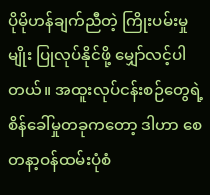ပိုမိုဟန်ချက်ညီတဲ့ ကြိုးပမ်းမှုမျိုး ပြုလုပ်နိုင်ဖို့ မျှော်လင့်ပါတယ်။ အထူးလုပ်ငန်းစဉ်တွေရဲ့ စိန်ခေါ်မှုတခုကတော့ ဒါဟာ စေတနာ့ဝန်ထမ်းပုံစံ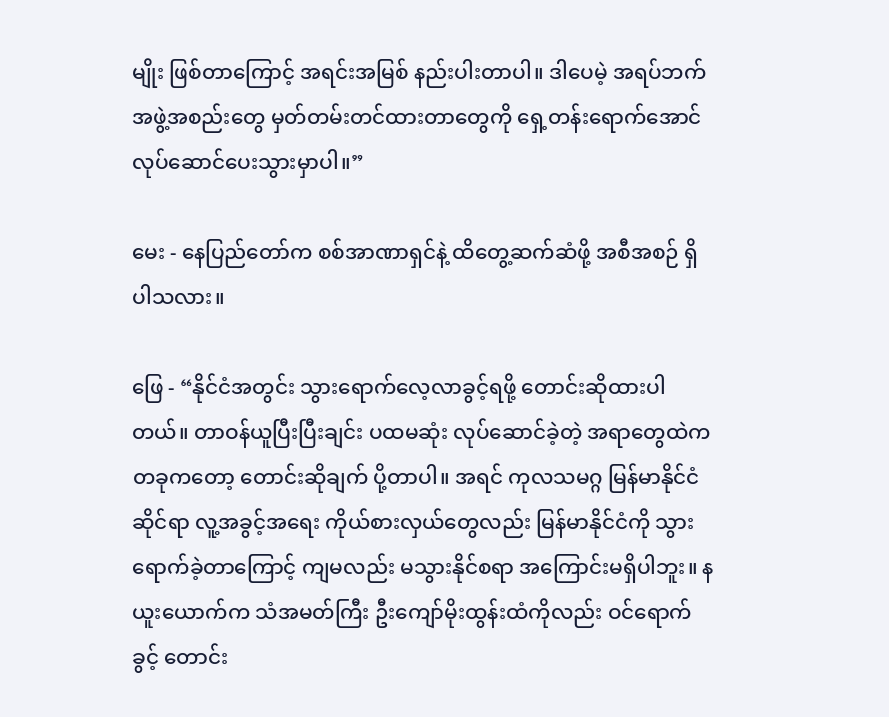မျိုး ဖြစ်တာကြောင့် အရင်းအမြစ် နည်းပါးတာပါ။ ဒါပေမဲ့ အရပ်ဘက် အဖွဲ့အစည်းတွေ မှတ်တမ်းတင်ထားတာတွေကို ရှေ့တန်းရောက်အောင် လုပ်ဆောင်ပေးသွားမှာပါ။”

မေး - နေပြည်တော်က စစ်အာဏာရှင်နဲ့ ထိတွေ့ဆက်ဆံဖို့ အစီအစဉ် ရှိပါသလား။

ဖြေ - “နိုင်ငံအတွင်း သွားရောက်လေ့လာခွင့်ရဖို့ တောင်းဆိုထားပါတယ်။ တာဝန်ယူပြီးပြီးချင်း ပထမဆုံး လုပ်ဆောင်ခဲ့တဲ့ အရာတွေထဲက တခုကတော့ တောင်းဆိုချက် ပို့တာပါ။ အရင် ကုလသမဂ္ဂ မြန်မာနိုင်ငံဆိုင်ရာ လူ့အခွင့်အရေး ကိုယ်စားလှယ်တွေလည်း မြန်မာနိုင်ငံကို သွားရောက်ခဲ့တာကြောင့် ကျမလည်း မသွားနိုင်စရာ အကြောင်းမရှိပါဘူး။ နယူးယောက်က သံအမတ်ကြီး ဦးကျော်မိုးထွန်းထံကိုလည်း ဝင်ရောက်ခွင့် တောင်း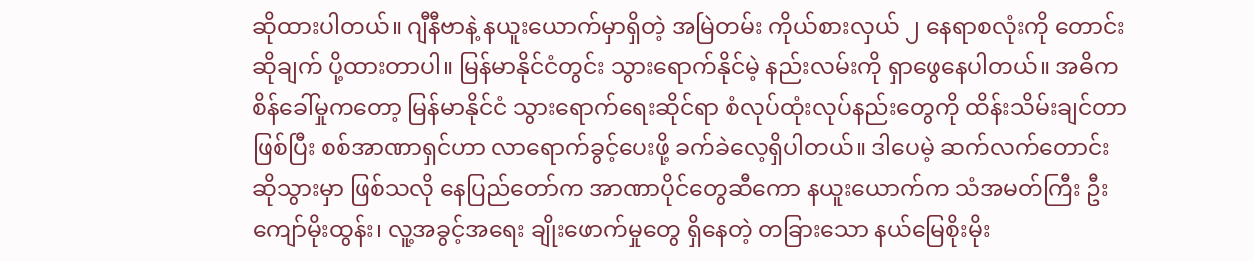ဆိုထားပါတယ်။ ဂျီနီဗာနဲ့ နယူးယောက်မှာရှိတဲ့ အမြဲတမ်း ကိုယ်စားလှယ် ၂ နေရာစလုံးကို တောင်းဆိုချက် ပို့ထားတာပါ။ မြန်မာနိုင်ငံတွင်း သွားရောက်နိုင်မဲ့ နည်းလမ်းကို ရှာဖွေနေပါတယ်။ အဓိက စိန်ခေါ်မှုကတော့ မြန်မာနိုင်ငံ သွားရောက်ရေးဆိုင်ရာ စံလုပ်ထုံးလုပ်နည်းတွေကို ထိန်းသိမ်းချင်တာဖြစ်ပြီး စစ်အာဏာရှင်ဟာ လာရောက်ခွင့်ပေးဖို့ ခက်ခဲလေ့ရှိပါတယ်။ ဒါပေမဲ့ ဆက်လက်တောင်းဆိုသွားမှာ ဖြစ်သလို နေပြည်တော်က အာဏာပိုင်တွေဆီကော နယူးယောက်က သံအမတ်ကြီး ဦးကျော်မိုးထွန်း၊ လူ့အခွင့်အရေး ချိုးဖောက်မှုတွေ ရှိနေတဲ့ တခြားသော နယ်မြေစိုးမိုး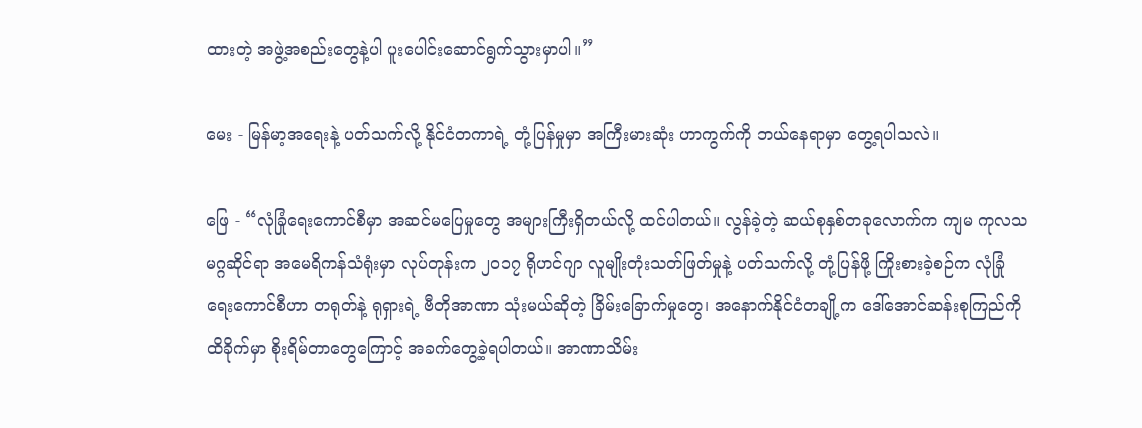ထားတဲ့ အဖွဲ့အစည်းတွေနဲ့ပါ ပူးပေါင်းဆောင်ရွက်သွားမှာပါ။”

မေး - မြန်မာ့အရေးနဲ့ ပတ်သက်လို့ နိုင်ငံတကာရဲ့ တုံ့ပြန်မှုမှာ အကြီးမားဆုံး ဟာကွက်ကို ဘယ်နေရာမှာ တွေ့ရပါသလဲ။

ဖြေ - “လုံခြုံရေးကောင်စီမှာ အဆင်မပြေမှုတွေ အများကြီးရှိတယ်လို့ ထင်ပါတယ်။ လွန်ခဲ့တဲ့ ဆယ်စုနှစ်တခုလောက်က ကျမ ကုလသမဂ္ဂဆိုင်ရာ အမေရိကန်သံရုံးမှာ လုပ်တုန်းက ၂၀၁၇ ရိုဟင်ဂျာ လူမျိုးတုံးသတ်ဖြတ်မှုနဲ့ ပတ်သက်လို့ တုံ့ပြန်ဖို့ ကြိုးစားခဲ့စဉ်က လုံခြုံရေးကောင်စီဟာ တရုတ်နဲ့ ရုရှားရဲ့ ဗီတိုအာဏာ သုံးမယ်ဆိုတဲ့ ခြိမ်းခြောက်မှုတွေ၊ အနောက်နိုင်ငံတချို့က ဒေါ်အောင်ဆန်းစုကြည်ကို ထိခိုက်မှာ စိုးရိမ်တာတွေကြောင့် အခက်တွေ့ခဲ့ရပါတယ်။ အာဏာသိမ်း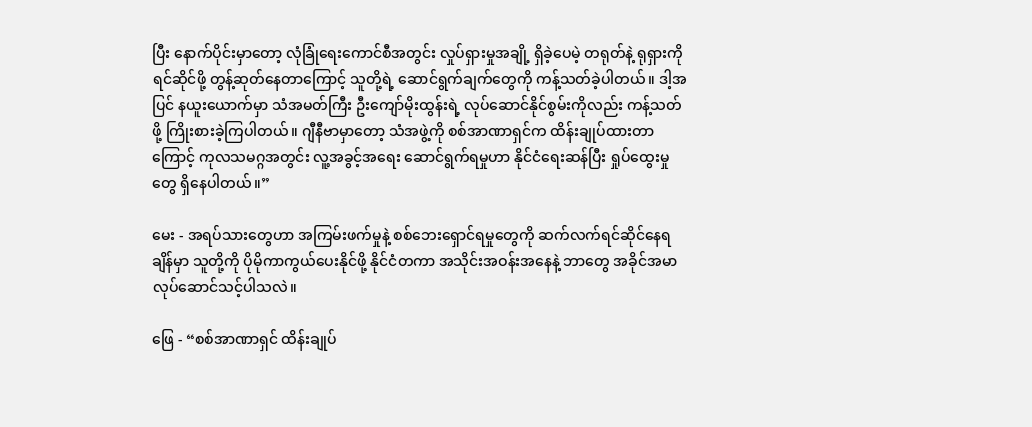ပြီး နောက်ပိုင်းမှာတော့ လုံခြုံရေးကောင်စီအတွင်း လှုပ်ရှားမှုအချို့ ရှိခဲ့ပေမဲ့ တရုတ်နဲ့ ရုရှားကို ရင်ဆိုင်ဖို့ တွန့်ဆုတ်နေတာကြောင့် သူတို့ရဲ့ ဆောင်ရွက်ချက်တွေကို ကန့်သတ်ခဲ့ပါတယ်။ ဒါ့အပြင် နယူးယောက်မှာ သံအမတ်ကြီး ဦးကျော်မိုးထွန်းရဲ့ လုပ်ဆောင်နိုင်စွမ်းကိုလည်း ကန့်သတ်ဖို့ ကြိုးစားခဲ့ကြပါတယ်။ ဂျီနီဗာမှာတော့ သံအဖွဲ့ကို စစ်အာဏာရှင်က ထိန်းချုပ်ထားတာကြောင့် ကုလသမဂ္ဂအတွင်း လူ့အခွင့်အရေး ဆောင်ရွက်ရမှုဟာ နိုင်ငံရေးဆန်ပြီး ရှုပ်ထွေးမှုတွေ ရှိနေပါတယ်။”

မေး - အရပ်သားတွေဟာ အကြမ်းဖက်မှုနဲ့ စစ်ဘေးရှောင်ရမှုတွေကို ဆက်လက်ရင်ဆိုင်နေရချိန်မှာ သူတို့ကို ပိုမိုကာကွယ်ပေးနိုင်ဖို့ နိုင်ငံတကာ အသိုင်းအဝန်းအနေနဲ့ ဘာတွေ အခိုင်အမာ လုပ်ဆောင်သင့်ပါသလဲ။

ဖြေ - “စစ်အာဏာရှင် ထိန်းချုပ်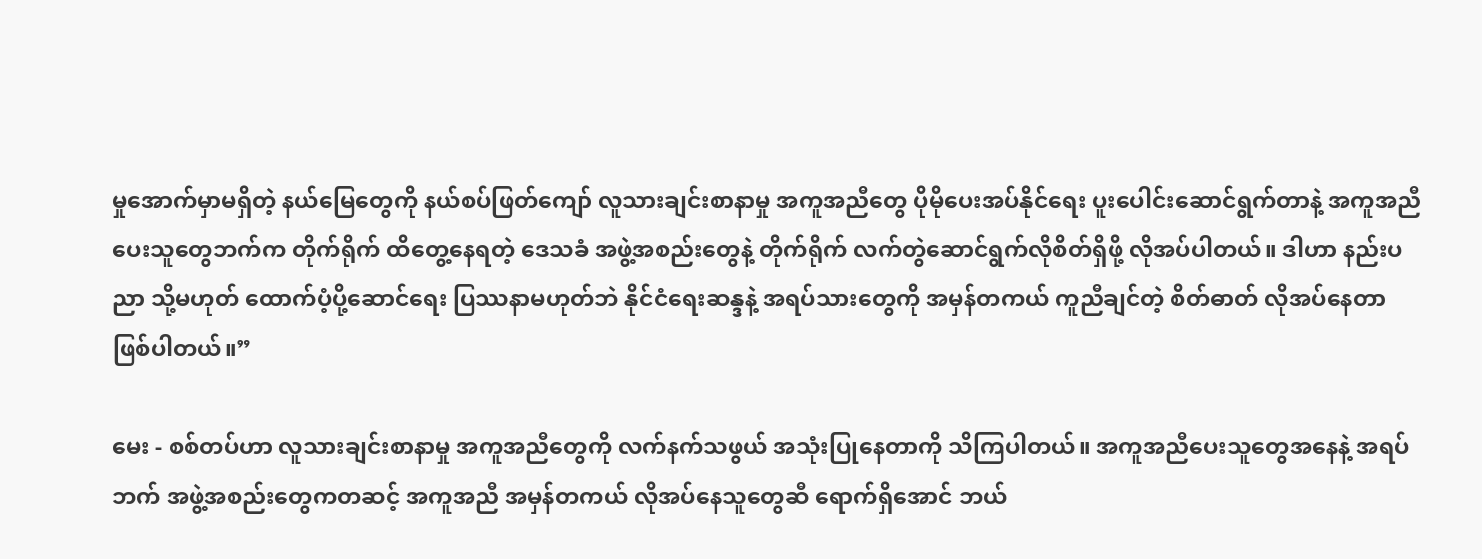မှုအောက်မှာမရှိတဲ့ နယ်မြေတွေကို နယ်စပ်ဖြတ်ကျော် လူသားချင်းစာနာမှု အကူအညီတွေ ပိုမိုပေးအပ်နိုင်ရေး ပူးပေါင်းဆောင်ရွက်တာနဲ့ အကူအညီပေးသူတွေဘက်က တိုက်ရိုက် ထိတွေ့နေရတဲ့ ဒေသခံ အဖွဲ့အစည်းတွေနဲ့ တိုက်ရိုက် လက်တွဲဆောင်ရွက်လိုစိတ်ရှိဖို့ လိုအပ်ပါတယ်။ ဒါဟာ နည်းပညာ သို့မဟုတ် ထောက်ပံ့ပို့ဆောင်ရေး ပြဿနာမဟုတ်ဘဲ နိုင်ငံရေးဆန္ဒနဲ့ အရပ်သားတွေကို အမှန်တကယ် ကူညီချင်တဲ့ စိတ်ဓာတ် လိုအပ်နေတာ ဖြစ်ပါတယ်။”

မေး - စစ်တပ်ဟာ လူသားချင်းစာနာမှု အကူအညီတွေကို လက်နက်သဖွယ် အသုံးပြုနေတာကို သိကြပါတယ်။ အကူအညီပေးသူတွေအနေနဲ့ အရပ်ဘက် အဖွဲ့အစည်းတွေကတဆင့် အကူအညီ အမှန်တကယ် လိုအပ်နေသူတွေဆီ ရောက်ရှိအောင် ဘယ်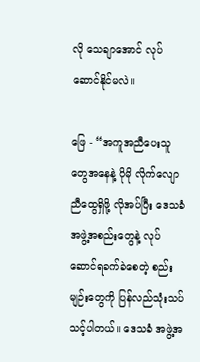လို သေချာအောင် လုပ်ဆောင်နိုင်မလဲ။

ဖြေ - “အကူအညီပေးသူတွေအနေနဲ့ ပိုမို လိုက်လျောညီထွေရှိဖို့ လိုအပ်ပြီး ဒေသခံ အဖွဲ့အစည်းတွေနဲ့ လုပ်ဆောင်ရခက်ခဲစေတဲ့ စည်းမျဉ်းတွေကို ပြန်လည်သုံးသပ်သင့်ပါတယ်။ ဒေသခံ အဖွဲ့အ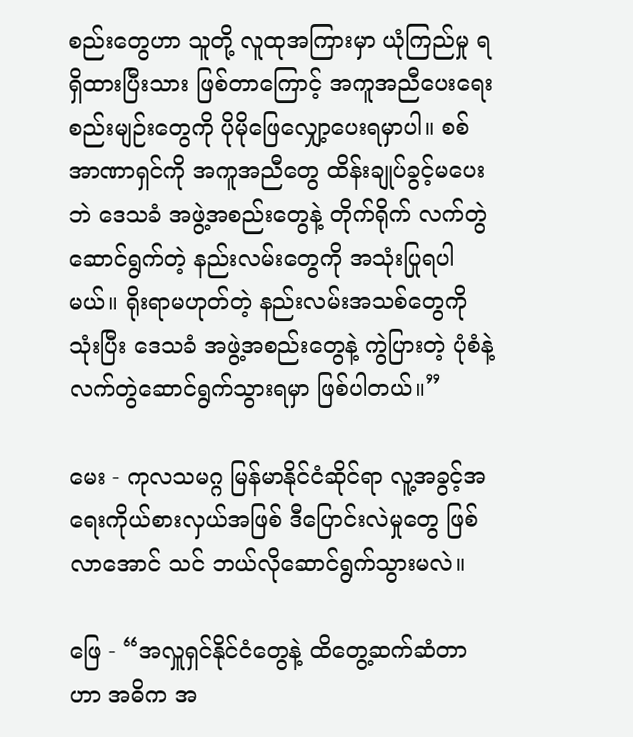စည်းတွေဟာ သူတို့ လူထုအကြားမှာ ယုံကြည်မှု ရရှိထားပြီးသား ဖြစ်တာကြောင့် အကူအညီပေးရေး စည်းမျဉ်းတွေကို ပိုမိုဖြေလျှော့ပေးရမှာပါ။ စစ်အာဏာရှင်ကို အကူအညီတွေ ထိန်းချုပ်ခွင့်မပေးဘဲ ဒေသခံ အဖွဲ့အစည်းတွေနဲ့ တိုက်ရိုက် လက်တွဲဆောင်ရွက်တဲ့ နည်းလမ်းတွေကို အသုံးပြုရပါမယ်။ ရိုးရာမဟုတ်တဲ့ နည်းလမ်းအသစ်တွေကို သုံးပြီး ဒေသခံ အဖွဲ့အစည်းတွေနဲ့ ကွဲပြားတဲ့ ပုံစံနဲ့ လက်တွဲဆောင်ရွက်သွားရမှာ ဖြစ်ပါတယ်။”

မေး - ကုလသမဂ္ဂ မြန်မာနိုင်ငံဆိုင်ရာ လူ့အခွင့်အရေးကိုယ်စားလှယ်အဖြစ် ဒီပြောင်းလဲမှုတွေ ဖြစ်လာအောင် သင် ဘယ်လိုဆောင်ရွက်သွားမလဲ။

ဖြေ - “အလှူရှင်နိုင်ငံတွေနဲ့ ထိတွေ့ဆက်ဆံတာဟာ အဓိက အ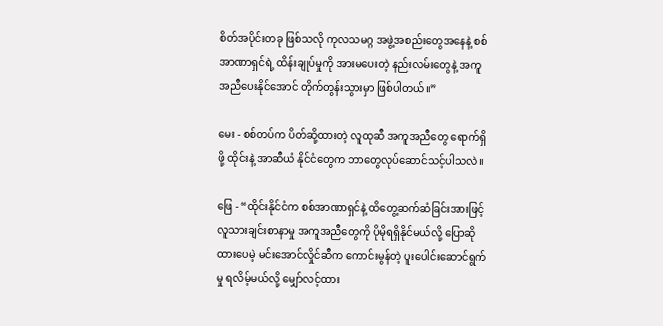စိတ်အပိုင်းတခု ဖြစ်သလို ကုလသမဂ္ဂ အဖွဲ့အစည်းတွေအနေနဲ့ စစ်အာဏာရှင်ရဲ့ ထိန်းချုပ်မှုကို အားမပေးတဲ့ နည်းလမ်းတွေနဲ့ အကူအညီပေးနိုင်အောင် တိုက်တွန်းသွားမှာ ဖြစ်ပါတယ်။”

မေး - စစ်တပ်က ပိတ်ဆို့ထားတဲ့ လူထုဆီ အကူအညီတွေ ရောက်ရှိဖို့ ထိုင်းနဲ့ အာဆီယံ နိုင်ငံတွေက ဘာတွေလုပ်ဆောင်သင့်ပါသလဲ။

ဖြေ - “ထိုင်းနိုင်ငံက စစ်အာဏာရှင်နဲ့ ထိတွေ့ဆက်ဆံခြင်းအားဖြင့် လူသားချင်းစာနာမှု အကူအညီတွေကို ပိုမိုရရှိနိုင်မယ်လို့ ပြောဆိုထားပေမဲ့ မင်းအောင်လှိုင်ဆီက ကောင်းမွန်တဲ့ ပူးပေါင်းဆောင်ရွက်မှု ရလိမ့်မယ်လို့ မျှော်လင့်ထား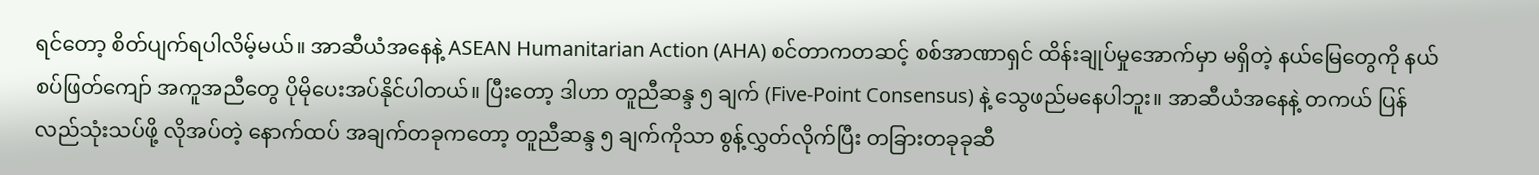ရင်တော့ စိတ်ပျက်ရပါလိမ့်မယ်။ အာဆီယံအနေနဲ့ ASEAN Humanitarian Action (AHA) စင်တာကတဆင့် စစ်အာဏာရှင် ထိန်းချုပ်မှုအောက်မှာ မရှိတဲ့ နယ်မြေတွေကို နယ်စပ်ဖြတ်ကျော် အကူအညီတွေ ပိုမိုပေးအပ်နိုင်ပါတယ်။ ပြီးတော့ ဒါဟာ တူညီဆန္ဒ ၅ ချက် (Five-Point Consensus) နဲ့ သွေဖည်မနေပါဘူး။ အာဆီယံအနေနဲ့ တကယ် ပြန်လည်သုံးသပ်ဖို့ လိုအပ်တဲ့ နောက်ထပ် အချက်တခုကတော့ တူညီဆန္ဒ ၅ ချက်ကိုသာ စွန့်လွှတ်လိုက်ပြီး တခြားတခုခုဆီ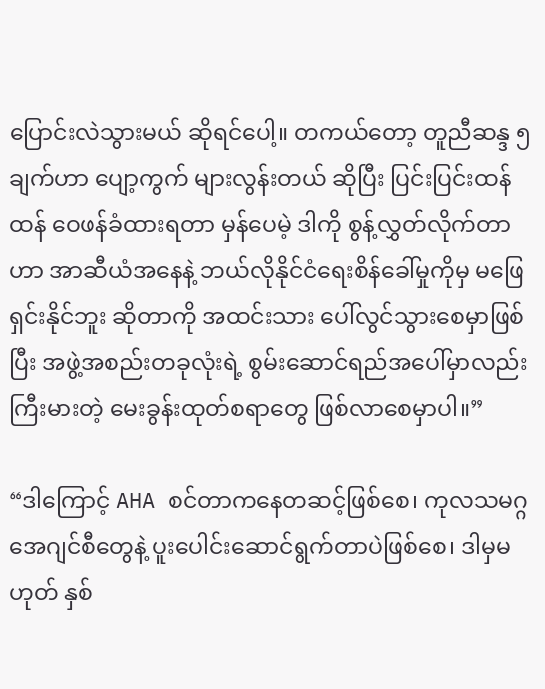ပြောင်းလဲသွားမယ် ဆိုရင်ပေါ့။ တကယ်တော့ တူညီဆန္ဒ ၅ ချက်ဟာ ပျော့ကွက် များလွန်းတယ် ဆိုပြီး ပြင်းပြင်းထန်ထန် ဝေဖန်ခံထားရတာ မှန်ပေမဲ့ ဒါကို စွန့်လွှတ်လိုက်တာဟာ အာဆီယံအနေနဲ့ ဘယ်လိုနိုင်ငံရေးစိန်ခေါ်မှုကိုမှ မဖြေရှင်းနိုင်ဘူး ဆိုတာကို အထင်းသား ပေါ်လွင်သွားစေမှာဖြစ်ပြီး အဖွဲ့အစည်းတခုလုံးရဲ့ စွမ်းဆောင်ရည်အပေါ်မှာလည်း ကြီးမားတဲ့ မေးခွန်းထုတ်စရာတွေ ဖြစ်လာစေမှာပါ။”

“ဒါကြောင့် AHA စင်တာကနေတဆင့်ဖြစ်စေ၊ ကုလသမဂ္ဂ အေဂျင်စီတွေနဲ့ ပူးပေါင်းဆောင်ရွက်တာပဲဖြစ်စေ၊ ဒါမှမဟုတ် နှစ်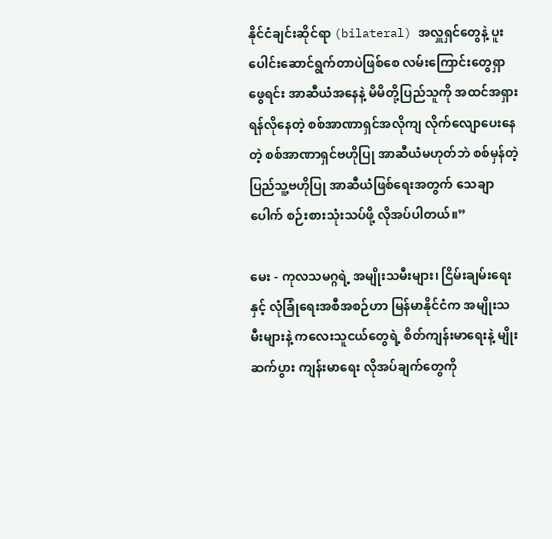နိုင်ငံချင်းဆိုင်ရာ (bilateral) အလှူရှင်တွေနဲ့ ပူးပေါင်းဆောင်ရွက်တာပဲဖြစ်စေ လမ်းကြောင်းတွေရှာဖွေရင်း အာဆီယံအနေနဲ့ မိမိတို့ပြည်သူကို အထင်အရှား ရန်လိုနေတဲ့ စစ်အာဏာရှင်အလိုကျ လိုက်လျောပေးနေတဲ့ စစ်အာဏာရှင်ဗဟိုပြု အာဆီယံမဟုတ်ဘဲ စစ်မှန်တဲ့ ပြည်သူ့ဗဟိုပြု အာဆီယံဖြစ်ရေးအတွက် သေချာပေါက် စဉ်းစားသုံးသပ်ဖို့ လိုအပ်ပါတယ်။”

မေး - ကုလသမဂ္ဂရဲ့ အမျိုးသမီးများ၊ ငြိမ်းချမ်းရေးနှင့် လုံခြုံရေးအစီအစဉ်ဟာ မြန်မာနိုင်ငံက အမျိုးသမီးများနဲ့ ကလေးသူငယ်တွေရဲ့ စိတ်ကျန်းမာရေးနဲ့ မျိုးဆက်ပွား ကျန်းမာရေး လိုအပ်ချက်တွေကို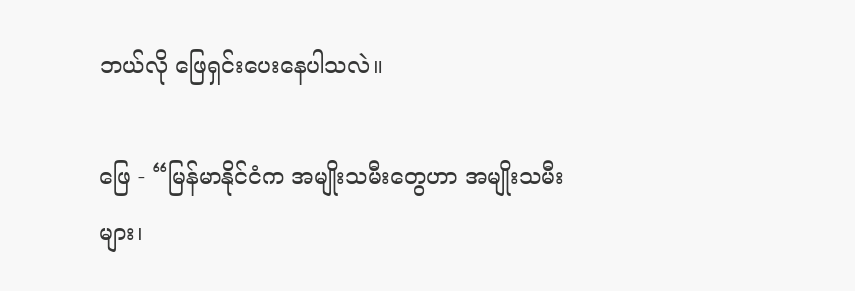ဘယ်လို ဖြေရှင်းပေးနေပါသလဲ။

ဖြေ - “မြန်မာနိုင်ငံက အမျိုးသမီးတွေဟာ အမျိုးသမီးများ၊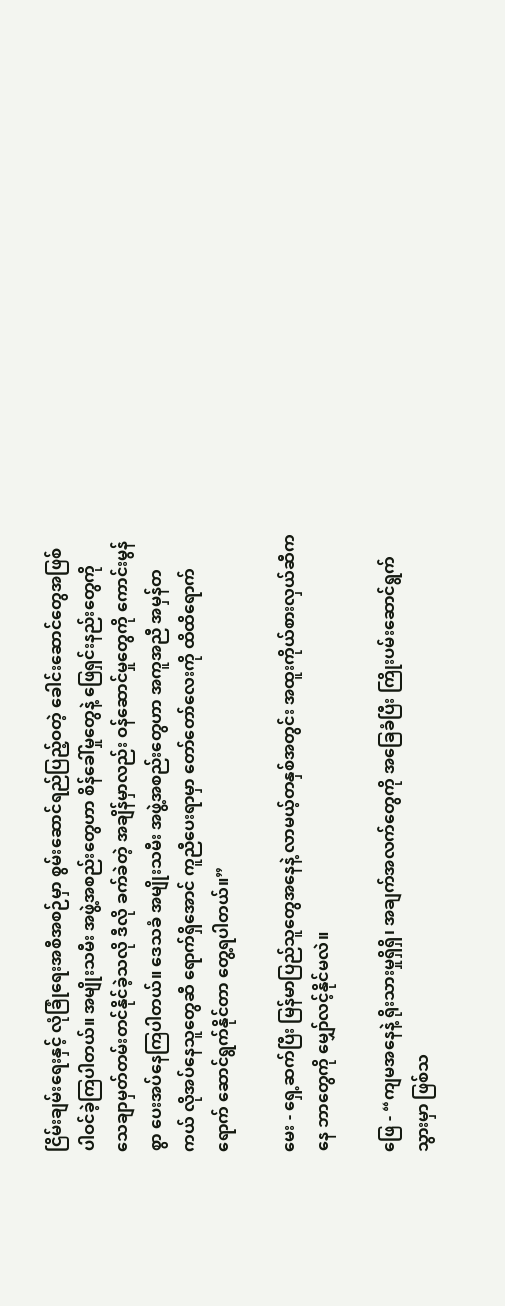ငြိမ်းချမ်းရေးနှင့် လုံခြုံရေးအစီအစဉ်မှာ စွမ်းဆောင်ရည်ပြည့်ဝတဲ့ ခေါင်းဆောင်တွေအဖြစ် ပါဝင်ခဲ့ကြပါတယ်။ အမျိုးသမီး အဖွဲ့အစည်းတွေဟာ စိန်ခေါ်မှုတွေနဲ့ ဖြေရှင်းနည်းတွေကို သေချာမှတ်တမ်းတင်နိုင်ခဲ့သလို ဒီလို ခက်ခဲတဲ့ အချိန်မှာလည်း ဝန်ဆောင်မှုတွေကို ကောင်းမွန်စွာ ပေးအပ်နေကြပါတယ်။ ဒေသခံ အမျိုးသမီး အဖွဲ့အစည်းတွေဟာ အကူအညီ အမှန်တကယ် လိုအပ်နေသူတွေဆီ ရောက်ရှိအောင် ကူညီပေးရာမှာ တော်တော်လေးကို ထိထိရောက်ရောက် ဆောင်ရွက်နိုင်တာ တွေ့ရပါတယ်။”

မေး - ရှေ့ဆက်ပြီး မြန်မာပြည်သူတွေအနေနဲ့ လာမယ့်တနှစ်အတွင်း အထူးကိုယ်စားလှယ်ဆီကနေ ဘာတွေကို မျှော်လင့်နိုင်မလဲ။

ဖြေ - “ကျမအနေနဲ့ ရိုးသားမှုရှိရှိ၊ အချက်အလက်တွေကို အခြေခံပြီး ကြိုးပမ်းဆောင်ရွက်သွားမှာ ဖြစ်သ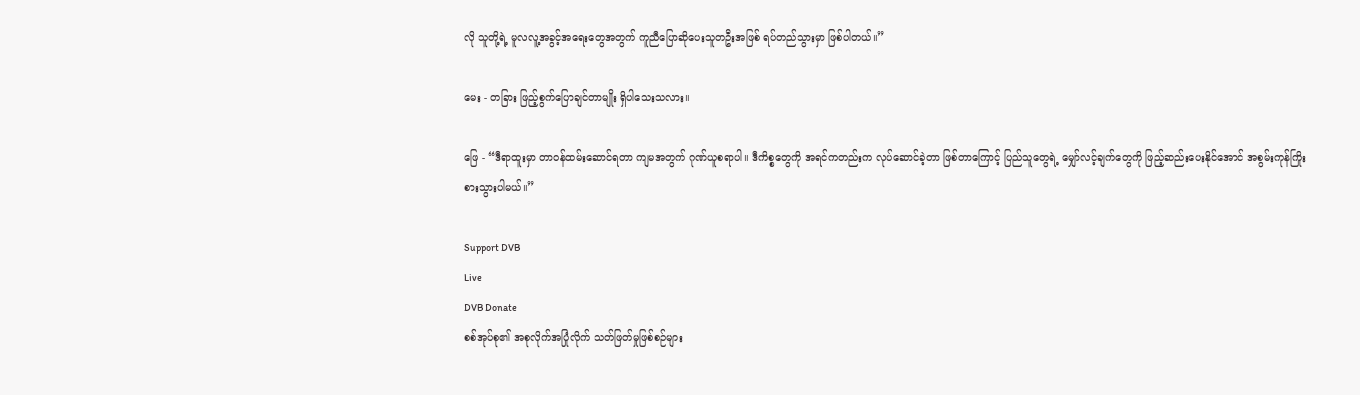လို သူတို့ရဲ့ မူလလူ့အခွင့်အရေးတွေအတွက် ကူညီပြောဆိုပေးသူတဦးအဖြစ် ရပ်တည်သွားမှာ ဖြစ်ပါတယ်။”

မေး - တခြား ဖြည့်စွက်ပြောချင်တာမျိုး ရှိပါသေးသလား။

ဖြေ - “ဒီရာထူးမှာ တာဝန်ထမ်းဆောင်ရတာ ကျမအတွက် ဂုဏ်ယူစရာပါ။ ဒီကိစ္စတွေကို အရင်ကတည်းက လုပ်ဆောင်ခဲ့တာ ဖြစ်တာကြောင့် ပြည်သူတွေရဲ့ မျှော်လင့်ချက်တွေကို ဖြည့်ဆည်းပေးနိုင်အောင် အစွမ်းကုန်ကြိုးစားသွားပါမယ်။”

Support DVB
Live
DVB Donate
စစ်အုပ်စု၏ အစုလိုက်အပြုံလိုက် သတ်ဖြတ်မှုဖြစ်စဉ်များ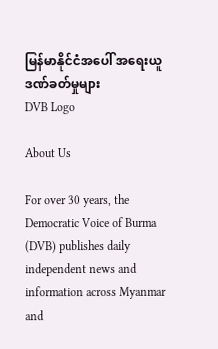မြန်မာနိုင်ငံအပေါ် အရေးယူဒဏ်ခတ်မှုများ
DVB Logo

About Us

For over 30 years, the Democratic Voice of Burma (DVB) publishes daily independent news and information across Myanmar and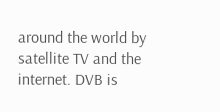around the world by satellite TV and the internet. DVB is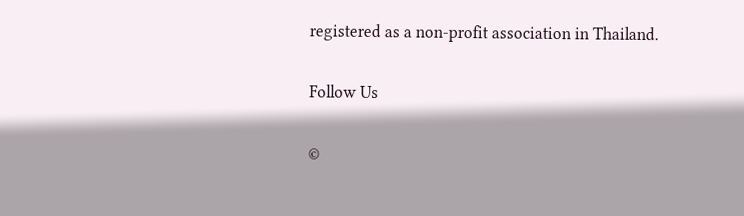registered as a non-profit association in Thailand.

Follow Us

©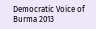Democratic Voice of Burma 2013